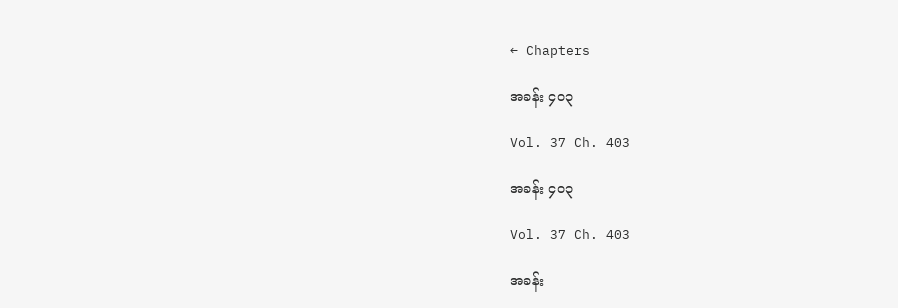← Chapters

အခန်း ၄၀၃

Vol. 37 Ch. 403

အခန်း ၄၀၃

Vol. 37 Ch. 403

အခန်း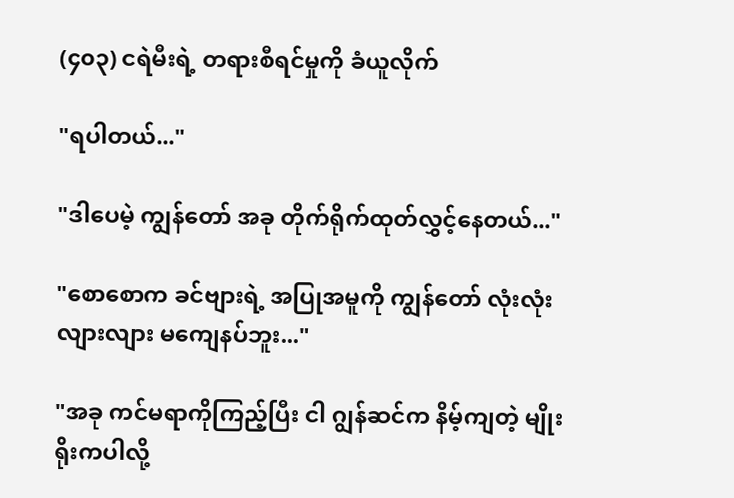(၄၀၃) ငရဲမီးရဲ့ တရားစီရင်မှုကို ခံယူလိုက်

"ရပါတယ်..."

"ဒါပေမဲ့ ကျွန်တော် အခု တိုက်ရိုက်ထုတ်လွှင့်နေတယ်..."

"စောစောက ခင်ဗျားရဲ့ အပြုအမူကို ကျွန်တော် လုံးလုံးလျားလျား မကျေနပ်ဘူး..."

"အခု ကင်မရာကိုကြည့်ပြီး ငါ ဂျွန်ဆင်က နိမ့်ကျတဲ့ မျိုးရိုးကပါလို့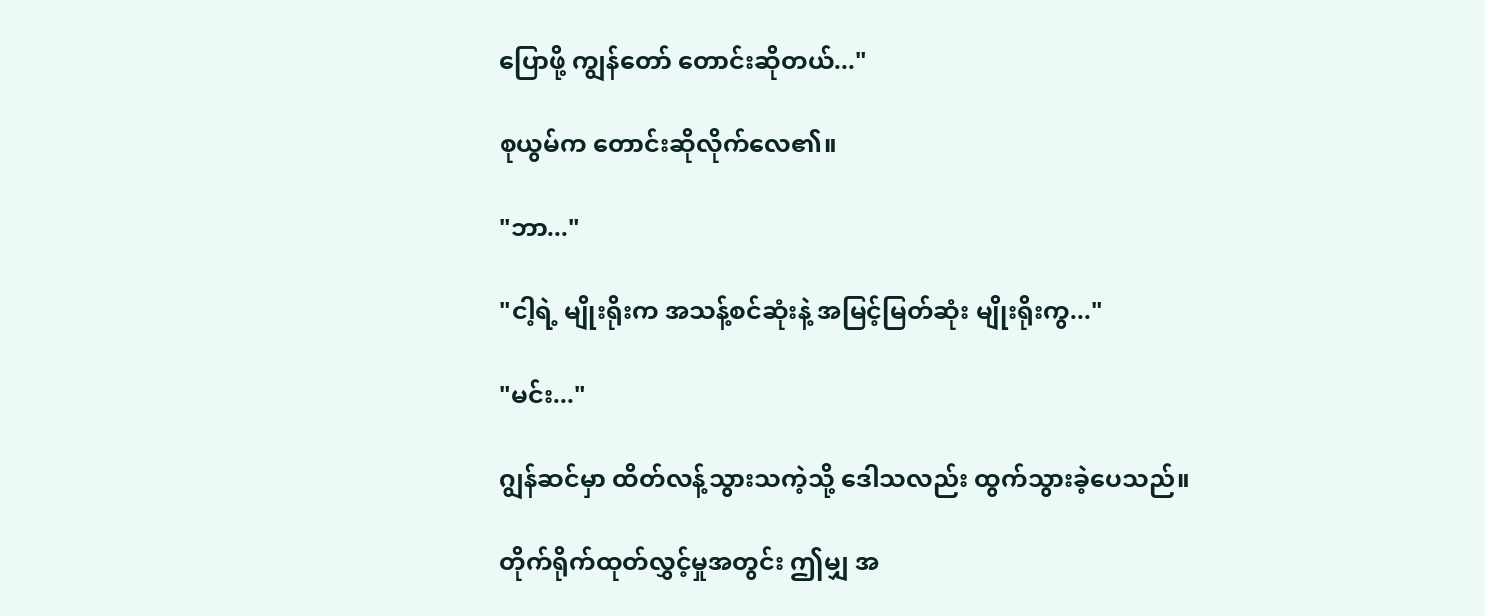ပြောဖို့ ကျွန်တော် တောင်းဆိုတယ်..."

စုယွမ်က တောင်းဆိုလိုက်လေ၏။

"ဘာ..."

"ငါ့ရဲ့ မျိုးရိုးက အသန့်စင်ဆုံးနဲ့ အမြင့်မြတ်ဆုံး မျိုးရိုးကွ..."

"မင်း..."

ဂျွန်ဆင်မှာ ထိတ်လန့်သွားသကဲ့သို့ ဒေါသလည်း ထွက်သွားခဲ့ပေသည်။

တိုက်ရိုက်ထုတ်လွှင့်မှုအတွင်း ဤမျှ အ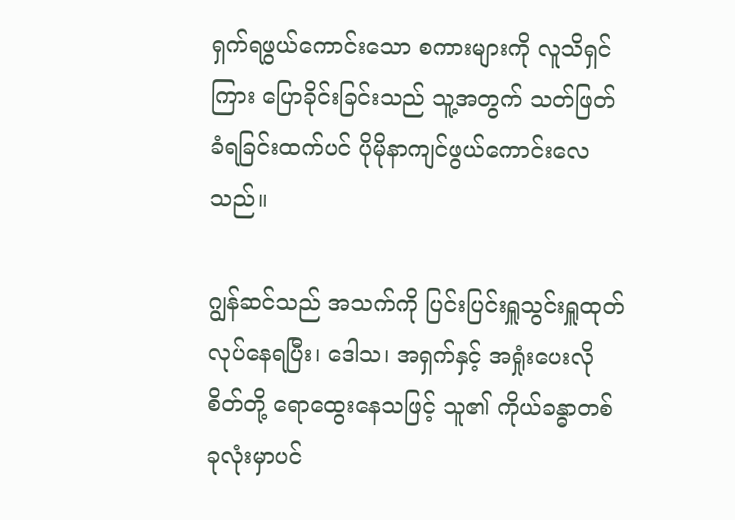ရှက်ရဖွယ်ကောင်းသော စကားများကို လူသိရှင်ကြား ပြောခိုင်းခြင်းသည် သူ့အတွက် သတ်ဖြတ်ခံရခြင်းထက်ပင် ပိုမိုနာကျင်ဖွယ်ကောင်းလေသည်။

ဂျွန်ဆင်သည် အသက်ကို ပြင်းပြင်းရှူသွင်းရှူထုတ် လုပ်နေရပြီး၊ ဒေါသ၊ အရှက်နှင့် အရှုံးပေးလိုစိတ်တို့ ရောထွေးနေသဖြင့် သူ၏ ကိုယ်ခန္ဓာတစ်ခုလုံးမှာပင်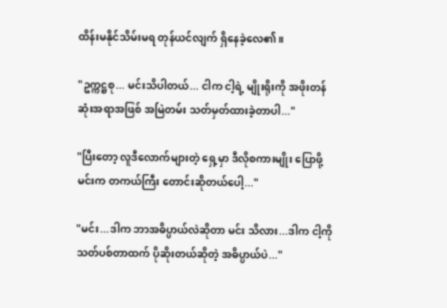ထိန်းမနိုင်သိမ်းမရ တုန်ယင်လျက် ရှိနေခဲ့လေ၏။

"ဥက္ကဋ္ဌစု... မင်းသိပါတယ်... ငါက ငါ့ရဲ့ မျိုးရိုးကို အဖိုးတန်ဆုံးအရာအဖြစ် အမြဲတမ်း သတ်မှတ်ထားခဲ့တာပါ..."

"ပြီးတော့ လူဒီလောက်များတဲ့ ရှေ့မှာ ဒီလိုစကားမျိုး ပြောဖို့ မင်းက တကယ်ကြီး တောင်းဆိုတယ်ပေါ့..."

"မင်း...ဒါက ဘာအဓိပ္ပာယ်လဲဆိုတာ မင်း သိလား...ဒါက ငါ့ကို သတ်ပစ်တာထက် ပိုဆိုးတယ်ဆိုတဲ့ အဓိပ္ပာယ်ပဲ..."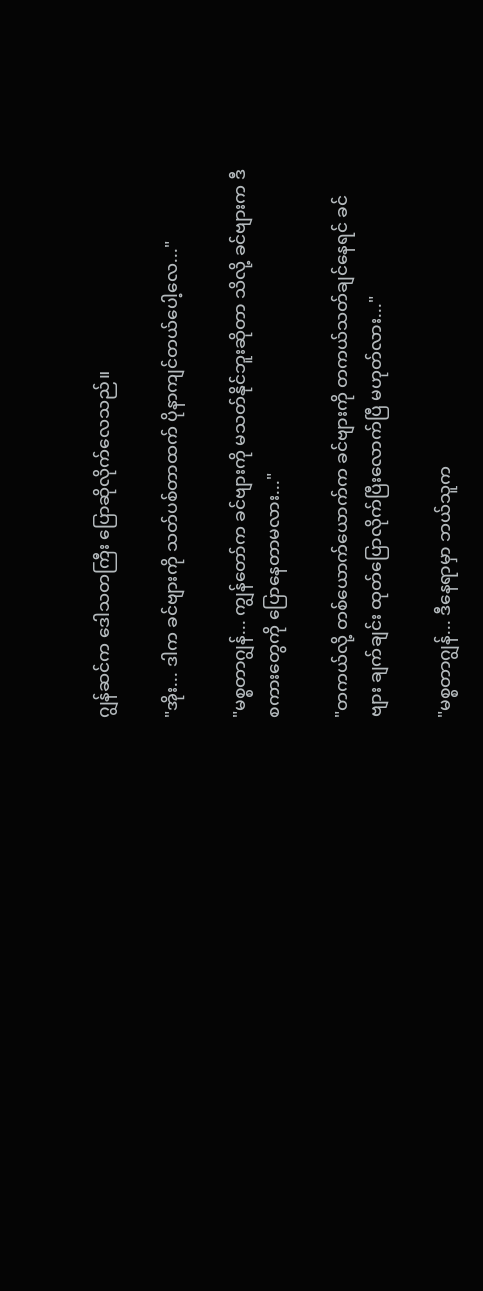ဂျွန်ဆင်က ဒေါသတကြီး ပြောဆိုလိုက်လေသည်။

"အိုး... ဒါက ခင်ဗျားကို သတ်ပစ်တာထက် ပိုနာကျင်တယ်ပေါ့လေ..."

"မစ္စတာဂျွန်... ကျွန်တော်က ခင်ဗျားကို မသတ်နိုင်ဘူးဆိုတာ သိလို့ ခင်ဗျားက ဒီစကားတွေကို ပြောနေတာမလား..."

"တကယ်လို့ တစ်ယောက်ယောက်က ခင်ဗျားကို တကယ်သတ်ချင်နေရင် ခင်ဗျား ချက်ချင်း ထုတ်ပြောလိုက်ပြီးလောက်ပြီ မဟုတ်လား..."

"မစ္စတာဂျွန်... ဒီနေရာမှာ ဘယ်သူက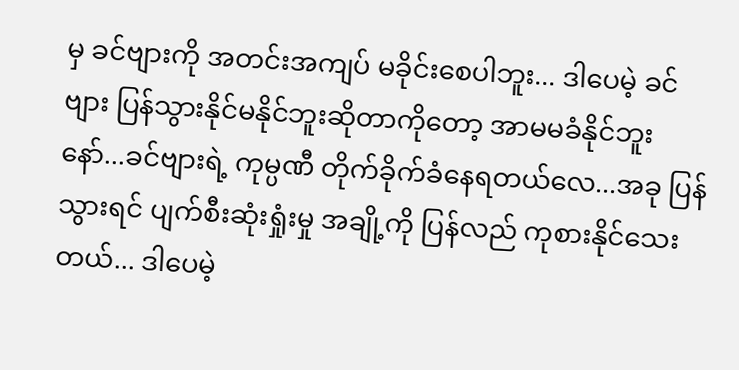မှ ခင်ဗျားကို အတင်းအကျပ် မခိုင်းစေပါဘူး... ဒါပေမဲ့ ခင်ဗျား ပြန်သွားနိုင်မနိုင်ဘူးဆိုတာကိုတော့ အာမမခံနိုင်ဘူးနော်...ခင်ဗျားရဲ့ ကုမ္ပဏီ တိုက်ခိုက်ခံနေရတယ်လေ...အခု ပြန်သွားရင် ပျက်စီးဆုံးရှုံးမှု အချို့ကို ပြန်လည် ကုစားနိုင်သေးတယ်... ဒါပေမဲ့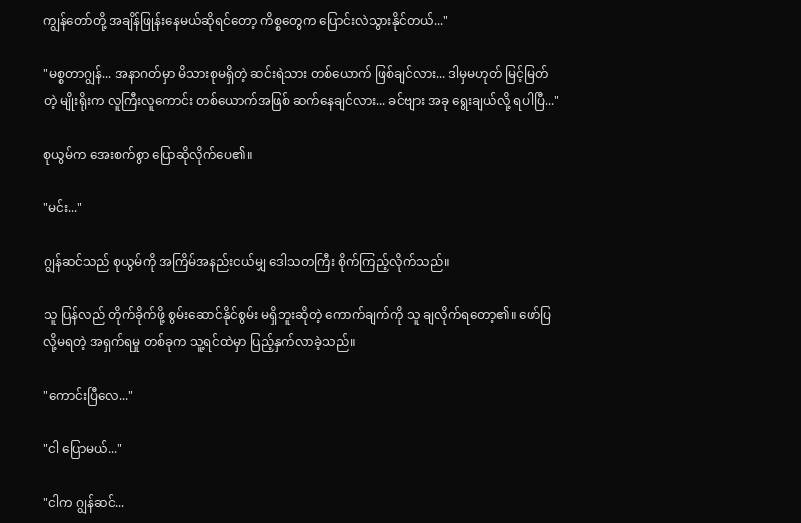ကျွန်တော်တို့ အချိန်ဖြုန်းနေမယ်ဆိုရင်တော့ ကိစ္စတွေက ပြောင်းလဲသွားနိုင်တယ်..."

"မစ္စတာဂျွန်... အနာဂတ်မှာ မိသားစုမရှိတဲ့ ဆင်းရဲသား တစ်ယောက် ဖြစ်ချင်လား... ဒါမှမဟုတ် မြင့်မြတ်တဲ့ မျိုးရိုးက လူကြီးလူကောင်း တစ်ယောက်အဖြစ် ဆက်နေချင်လား... ခင်ဗျား အခု ရွေးချယ်လို့ ရပါပြီ..."

စုယွမ်က အေးစက်စွာ ပြောဆိုလိုက်ပေ၏။

"မင်း..."

ဂျွန်ဆင်သည် စုယွမ်ကို အကြိမ်အနည်းငယ်မျှ ဒေါသတကြီး စိုက်ကြည့်လိုက်သည်။

သူ ပြန်လည် တိုက်ခိုက်ဖို့ စွမ်းဆောင်နိုင်စွမ်း မရှိဘူးဆိုတဲ့ ကောက်ချက်ကို သူ ချလိုက်ရတော့၏။ ဖော်ပြလို့မရတဲ့ အရှက်ရမှု တစ်ခုက သူ့ရင်ထဲမှာ ပြည့်နှက်လာခဲ့သည်။

"ကောင်းပြီလေ..."

"ငါ ပြောမယ်..."

"ငါက ဂျွန်ဆင်...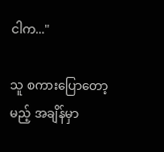ငါက..."

သူ စကားပြောတော့မည့် အချိန်မှာ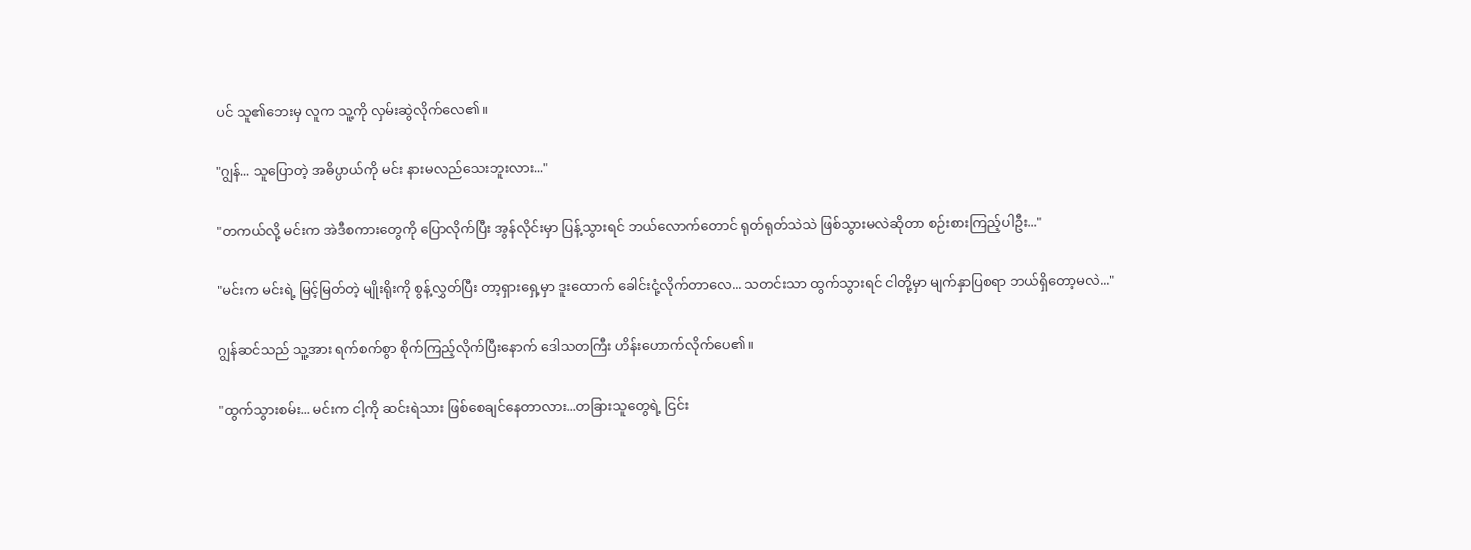ပင် သူ၏ဘေးမှ လူက သူ့ကို လှမ်းဆွဲလိုက်လေ၏။

"ဂျွန်... သူပြောတဲ့ အဓိပ္ပာယ်ကို မင်း နားမလည်သေးဘူးလား..."

"တကယ်လို့ မင်းက အဲဒီစကားတွေကို ပြောလိုက်ပြီး အွန်လိုင်းမှာ ပြန့်သွားရင် ဘယ်လောက်တောင် ရုတ်ရုတ်သဲသဲ ဖြစ်သွားမလဲဆိုတာ စဉ်းစားကြည့်ပါဦး..."

"မင်းက မင်းရဲ့ မြင့်မြတ်တဲ့ မျိုးရိုးကို စွန့်လွှတ်ပြီး တာ့ရှားရှေ့မှာ ဒူးထောက် ခေါင်းငုံ့လိုက်တာလေ... သတင်းသာ ထွက်သွားရင် ငါတို့မှာ မျက်နှာပြစရာ ဘယ်ရှိတော့မလဲ..."

ဂျွန်ဆင်သည် သူ့အား ရက်စက်စွာ စိုက်ကြည့်လိုက်ပြီးနောက် ဒေါသတကြီး ဟိန်းဟောက်လိုက်ပေ၏။

"ထွက်သွားစမ်း... မင်းက ငါ့ကို ဆင်းရဲသား ဖြစ်စေချင်နေတာလား...တခြားသူတွေရဲ့ ငြင်း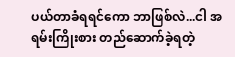ပယ်တာခံရရင်ကော ဘာဖြစ်လဲ...ငါ အရမ်းကြိုးစား တည်ဆောက်ခဲ့ရတဲ့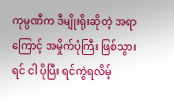ကုမ္ပဏီက ဒီမျိုးရိုးဆိုတဲ့ အရာကြောင့် အမှိုက်ပုံကြီး ဖြစ်သွားရင် ငါ ပိုပြီး ရင်ကွဲရလိမ့်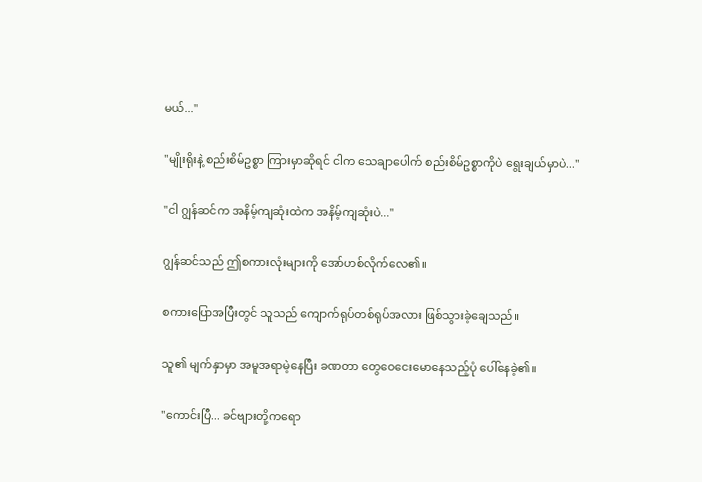မယ်..."

"မျိုးရိုးနဲ့ စည်းစိမ်ဥစ္စာ ကြားမှာဆိုရင် ငါက သေချာပေါက် စည်းစိမ်ဥစ္စာကိုပဲ ရွေးချယ်မှာပဲ..."

"ငါ ဂျွန်ဆင်က အနိမ့်ကျဆုံးထဲက အနိမ့်ကျဆုံးပဲ..."

ဂျွန်ဆင်သည် ဤစကားလုံးများကို အော်ဟစ်လိုက်လေ၏။

စကားပြောအပြီးတွင် သူသည် ကျောက်ရုပ်တစ်ရုပ်အလား ဖြစ်သွားခဲ့ချေသည်။

သူ၏ မျက်နှာမှာ အမူအရာမဲ့နေပြီး ခဏတာ တွေဝေငေးမောနေသည့်ပုံ ပေါ်နေခဲ့၏။

"ကောင်းပြီ... ခင်ဗျားတို့ကရော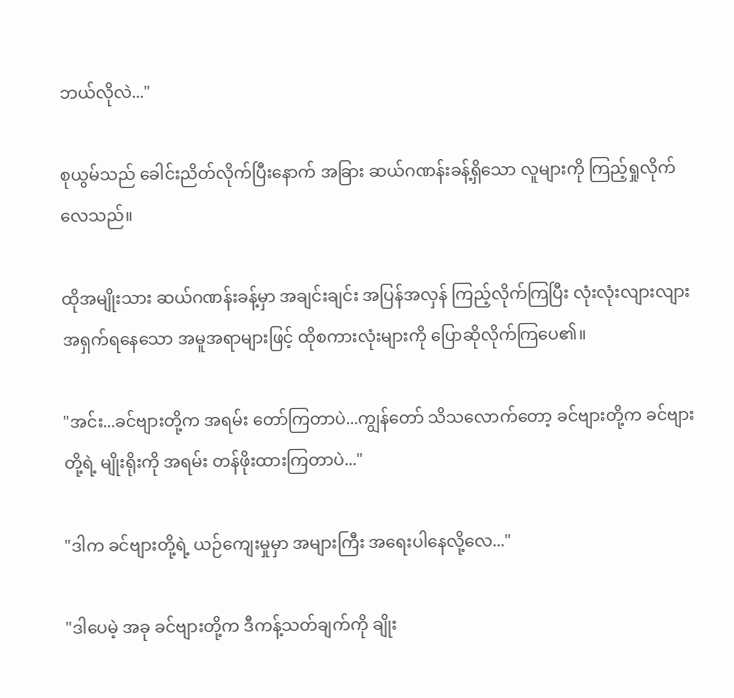ဘယ်လိုလဲ..."

စုယွမ်သည် ခေါင်းညိတ်လိုက်ပြီးနောက် အခြား ဆယ်ဂဏန်းခန့်ရှိသော လူများကို ကြည့်ရှုလိုက်လေသည်။

ထိုအမျိုးသား ဆယ်ဂဏန်းခန့်မှာ အချင်းချင်း အပြန်အလှန် ကြည့်လိုက်ကြပြီး လုံးလုံးလျားလျား အရှက်ရနေသော အမူအရာများဖြင့် ထိုစကားလုံးများကို ပြောဆိုလိုက်ကြပေ၏။

"အင်း...ခင်ဗျားတို့က အရမ်း တော်ကြတာပဲ...ကျွန်တော် သိသလောက်တော့ ခင်ဗျားတို့က ခင်ဗျားတို့ရဲ့ မျိုးရိုးကို အရမ်း တန်ဖိုးထားကြတာပဲ..."

"ဒါက ခင်ဗျားတို့ရဲ့ ယဉ်ကျေးမှုမှာ အများကြီး အရေးပါနေလို့လေ..."

"ဒါပေမဲ့ အခု ခင်ဗျားတို့က ဒီကန့်သတ်ချက်ကို ချိုး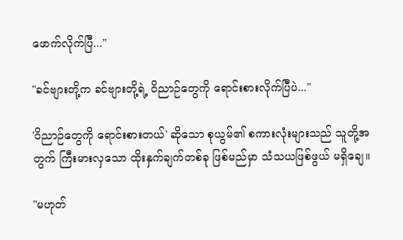ဖောက်လိုက်ပြီ..."

"ခင်ဗျားတို့က ခင်ဗျားတို့ရဲ့ ဝိညာဉ်တွေကို ရောင်းစားလိုက်ပြီပဲ..."

'ဝိညာဉ်တွေကို ရောင်းစားတယ်' ဆိုသော စုယွမ်၏ စကားလုံးများသည် သူတို့အတွက် ကြီးမားလှသော ထိုးနှက်ချက်တစ်ခု ဖြစ်မည်မှာ သံသယဖြစ်ဖွယ် မရှိချေ။

"မဟုတ်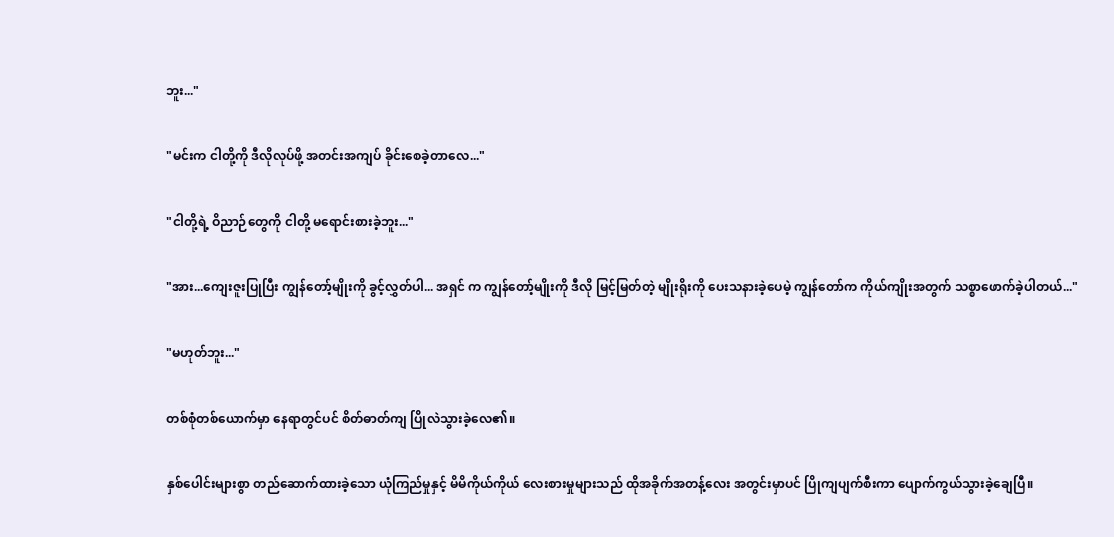ဘူး..."

"မင်းက ငါတို့ကို ဒီလိုလုပ်ဖို့ အတင်းအကျပ် ခိုင်းစေခဲ့တာလေ..."

"ငါတို့ရဲ့ ဝိညာဉ်တွေကို ငါတို့ မရောင်းစားခဲ့ဘူး..."

"အား...ကျေးဇူးပြုပြီး ကျွန်တော့်မျိုးကို ခွင့်လွှတ်ပါ... အရှင် က ကျွန်တော့်မျိုးကို ဒီလို မြင့်မြတ်တဲ့ မျိုးရိုးကို ပေးသနားခဲ့ပေမဲ့ ကျွန်တော်က ကိုယ်ကျိုးအတွက် သစ္စာဖောက်ခဲ့ပါတယ်..."

"မဟုတ်ဘူး..."

တစ်စုံတစ်ယောက်မှာ နေရာတွင်ပင် စိတ်ဓာတ်ကျ ပြိုလဲသွားခဲ့လေ၏။

နှစ်ပေါင်းများစွာ တည်ဆောက်ထားခဲ့သော ယုံကြည်မှုနှင့် မိမိကိုယ်ကိုယ် လေးစားမှုများသည် ထိုအခိုက်အတန့်လေး အတွင်းမှာပင် ပြိုကျပျက်စီးကာ ပျောက်ကွယ်သွားခဲ့ချေပြီ။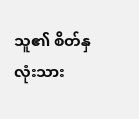သူ၏ စိတ်နှလုံးသား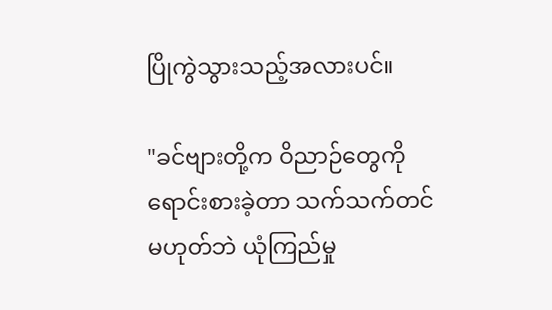ပြိုကွဲသွားသည့်အလားပင်။

"ခင်ဗျားတို့က ဝိညာဉ်တွေကို ရောင်းစားခဲ့တာ သက်သက်တင် မဟုတ်ဘဲ ယုံကြည်မှု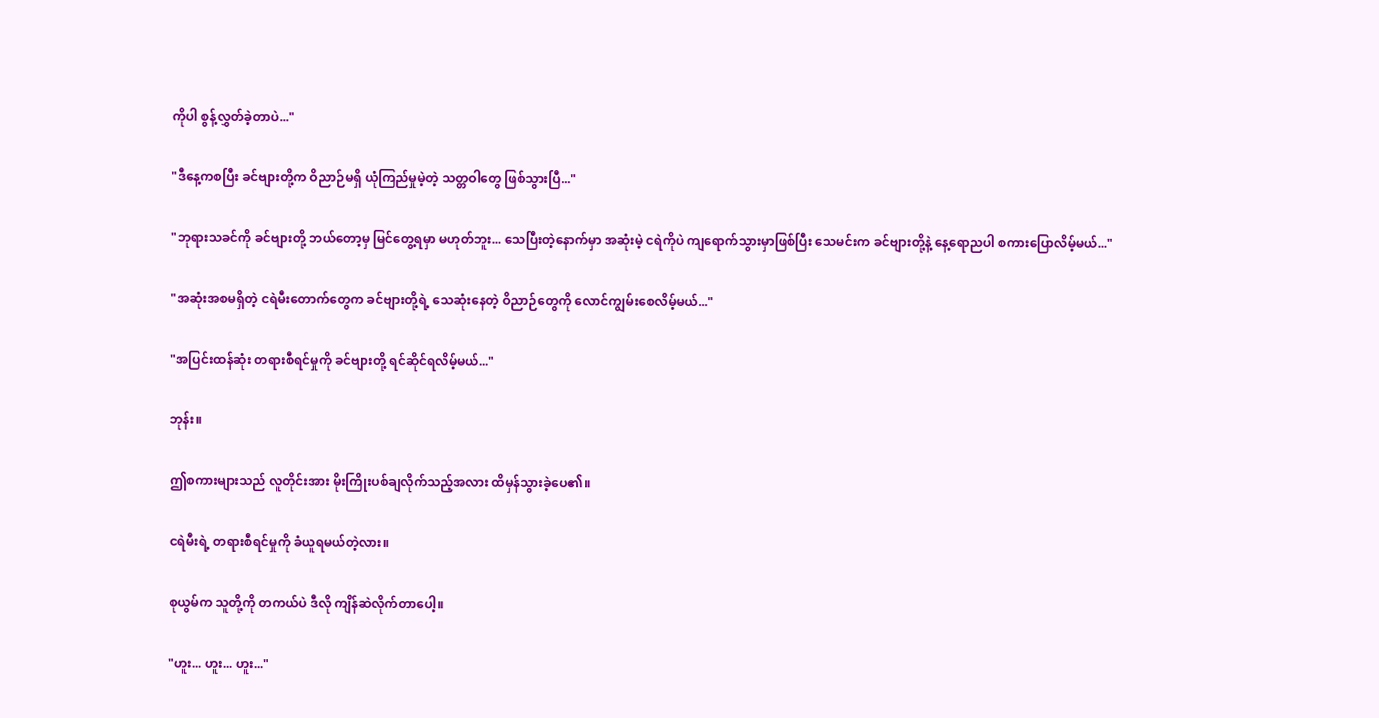ကိုပါ စွန့်လွှတ်ခဲ့တာပဲ..."

"ဒီနေ့ကစပြီး ခင်ဗျားတို့က ဝိညာဉ်မရှိ ယုံကြည်မှုမဲ့တဲ့ သတ္တဝါတွေ ဖြစ်သွားပြီ..."

"ဘုရားသခင်ကို ခင်ဗျားတို့ ဘယ်တော့မှ မြင်တွေ့ရမှာ မဟုတ်ဘူး... သေပြီးတဲ့နောက်မှာ အဆုံးမဲ့ ငရဲကိုပဲ ကျရောက်သွားမှာဖြစ်ပြီး သေမင်းက ခင်ဗျားတို့နဲ့ နေ့ရောညပါ စကားပြောလိမ့်မယ်..."

"အဆုံးအစမရှိတဲ့ ငရဲမီးတောက်တွေက ခင်ဗျားတို့ရဲ့ သေဆုံးနေတဲ့ ဝိညာဉ်တွေကို လောင်ကျွမ်းစေလိမ့်မယ်..."

"အပြင်းထန်ဆုံး တရားစီရင်မှုကို ခင်ဗျားတို့ ရင်ဆိုင်ရလိမ့်မယ်..."

ဘုန်း။

ဤစကားများသည် လူတိုင်းအား မိုးကြိုးပစ်ချလိုက်သည့်အလား ထိမှန်သွားခဲ့ပေ၏။

ငရဲမီးရဲ့ တရားစီရင်မှုကို ခံယူရမယ်တဲ့လား။

စုယွမ်က သူတို့ကို တကယ်ပဲ ဒီလို ကျိန်ဆဲလိုက်တာပေါ့။

"ဟူး... ဟူး... ဟူး..."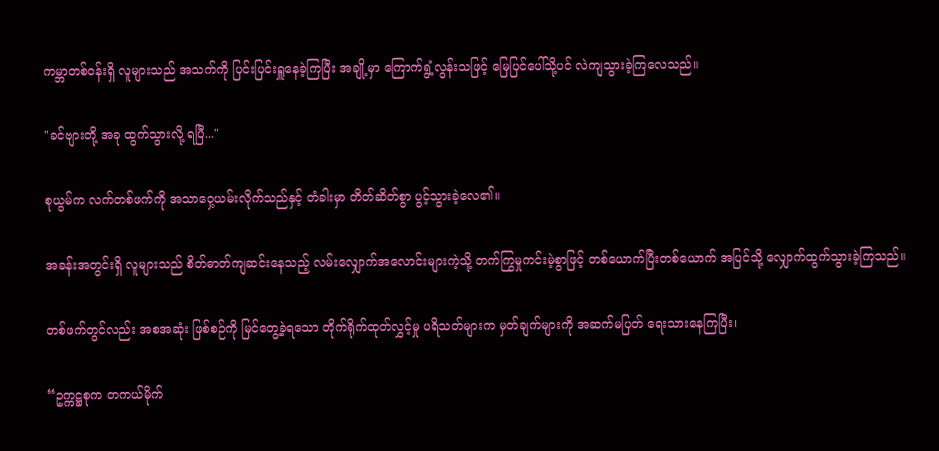ကမ္ဘာတစ်ဝန်းရှိ လူများသည် အသက်ကို ပြင်းပြင်းရှူနေခဲ့ကြပြီး အချို့မှာ ကြောက်ရွံ့လွန်းသဖြင့် မြေပြင်ပေါ်သို့ပင် လဲကျသွားခဲ့ကြလေသည်။

"ခင်ဗျားတို့ အခု ထွက်သွားလို့ ရပြီ..."

စုယွမ်က လက်တစ်ဖက်ကို အသာဝှေ့ယမ်းလိုက်သည်နှင့် တံခါးမှာ တိတ်ဆိတ်စွာ ပွင့်သွားခဲ့လေ၏။

အခန်းအတွင်းရှိ လူများသည် စိတ်ဓာတ်ကျဆင်းနေသည့် လမ်းလျှောက်အလောင်းများကဲ့သို့ တက်ကြွမှုကင်းမဲ့စွာဖြင့် တစ်ယောက်ပြီးတစ်ယောက် အပြင်သို့ လျှောက်ထွက်သွားခဲ့ကြသည်။

တစ်ဖက်တွင်လည်း အစအဆုံး ဖြစ်စဉ်ကို မြင်တွေ့ခဲ့ရသော တိုက်ရိုက်ထုတ်လွှင့်မှု ပရိသတ်များက မှတ်ချက်များကို အဆက်မပြတ် ရေးသားနေကြပြီး၊

“ဥက္ကဋ္ဌစုက တကယ်မိုက်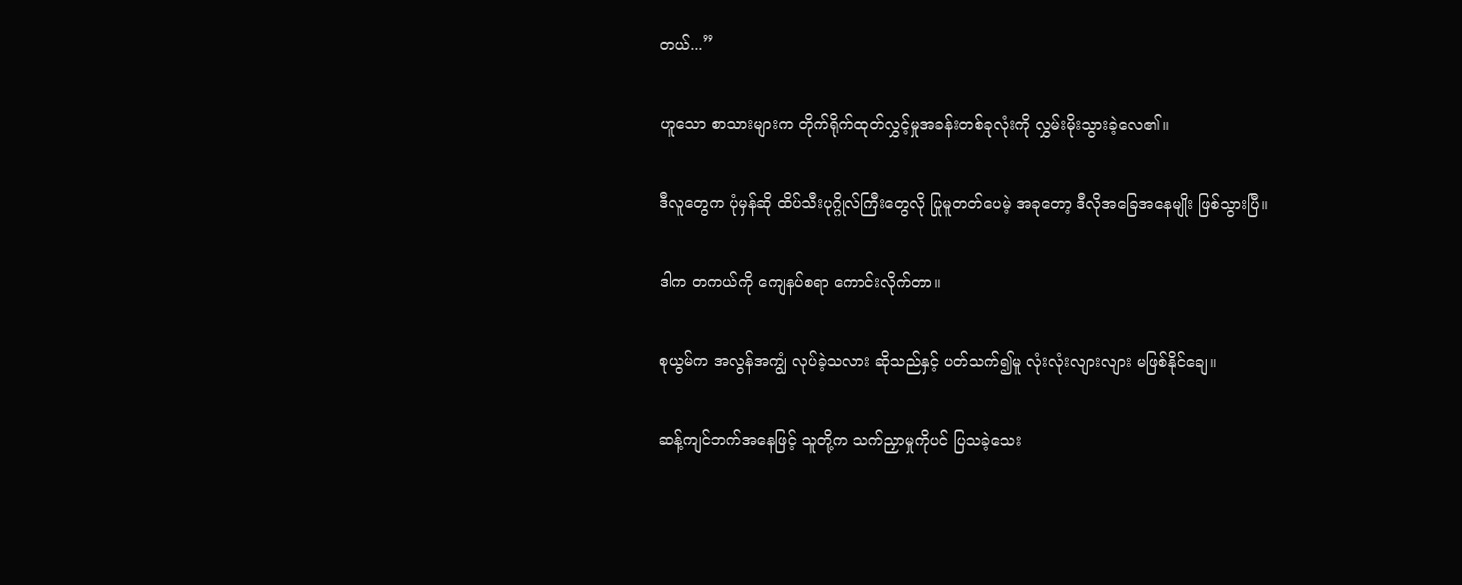တယ်...”

ဟူသော စာသားများက တိုက်ရိုက်ထုတ်လွှင့်မှုအခန်းတစ်ခုလုံးကို လွှမ်းမိုးသွားခဲ့လေ၏။

ဒီလူတွေက ပုံမှန်ဆို ထိပ်သီးပုဂ္ဂိုလ်ကြီးတွေလို ပြုမူတတ်ပေမဲ့ အခုတော့ ဒီလိုအခြေအနေမျိုး ဖြစ်သွားပြီ။

ဒါက တကယ်ကို ကျေနပ်စရာ ကောင်းလိုက်တာ။

စုယွမ်က အလွန်အကျွံ လုပ်ခဲ့သလား ဆိုသည်နှင့် ပတ်သက်၍မူ လုံးလုံးလျားလျား မဖြစ်နိုင်ချေ။

ဆန့်ကျင်ဘက်အနေဖြင့် သူတို့က သက်ညှာမှုကိုပင် ပြသခဲ့သေး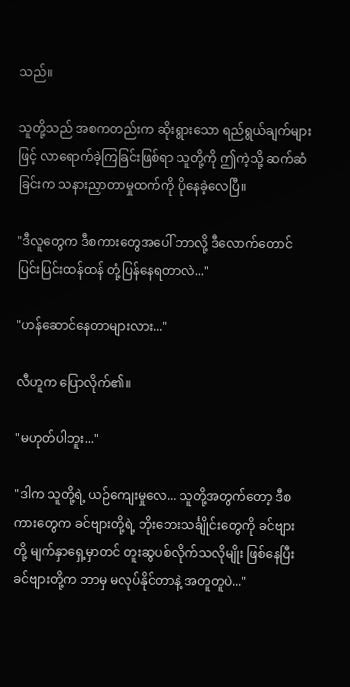သည်။

သူတို့သည် အစကတည်းက ဆိုးရွားသော ရည်ရွယ်ချက်များဖြင့် လာရောက်ခဲ့ကြခြင်းဖြစ်ရာ သူတို့ကို ဤကဲ့သို့ ဆက်ဆံခြင်းက သနားညှာတာမှုထက်ကို ပိုနေခဲ့လေပြီ။

"ဒီလူတွေက ဒီစကားတွေအပေါ် ဘာလို့ ဒီလောက်တောင် ပြင်းပြင်းထန်ထန် တုံ့ပြန်နေရတာလဲ..."

"ဟန်ဆောင်နေတာများလား..."

လီဟူက ပြောလိုက်၏။

"မဟုတ်ပါဘူး..."

"ဒါက သူတို့ရဲ့ ယဉ်ကျေးမှုလေ... သူတို့အတွက်တော့ ဒီစကားတွေက ခင်ဗျားတို့ရဲ့ ဘိုးဘေးသင်္ချိုင်းတွေကို ခင်ဗျားတို့ မျက်နှာရှေ့မှာတင် တူးဆွပစ်လိုက်သလိုမျိုး ဖြစ်နေပြီး ခင်ဗျားတို့က ဘာမှ မလုပ်နိုင်တာနဲ့ အတူတူပဲ..."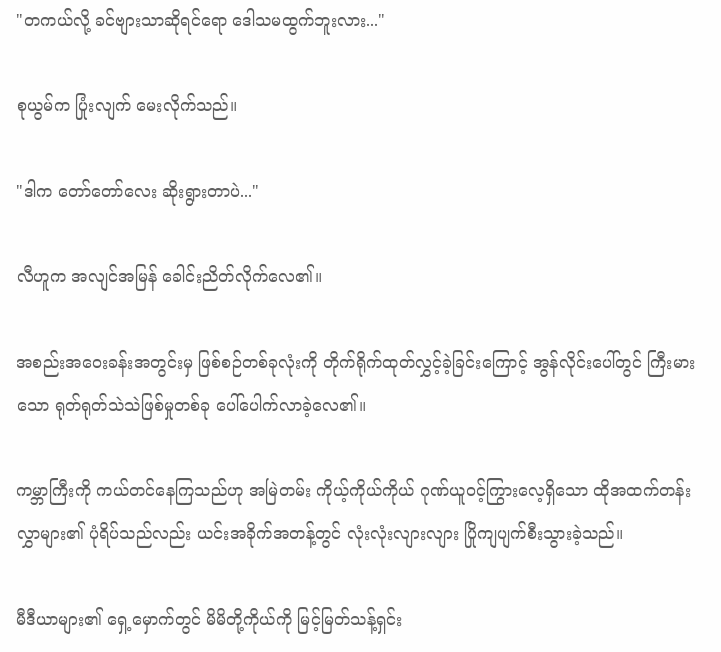"တကယ်လို့ ခင်ဗျားသာဆိုရင်ရော ဒေါသမထွက်ဘူးလား..."

စုယွမ်က ပြုံးလျက် မေးလိုက်သည်။

"ဒါက တော်တော်လေး ဆိုးရွားတာပဲ..."

လီဟူက အလျင်အမြန် ခေါင်းညိတ်လိုက်လေ၏။

အစည်းအဝေးခန်းအတွင်းမှ ဖြစ်စဉ်တစ်ခုလုံးကို တိုက်ရိုက်ထုတ်လွှင့်ခဲ့ခြင်းကြောင့် အွန်လိုင်းပေါ်တွင် ကြီးမားသော ရုတ်ရုတ်သဲသဲဖြစ်မှုတစ်ခု ပေါ်ပေါက်လာခဲ့လေ၏။

ကမ္ဘာကြီးကို ကယ်တင်နေကြသည်ဟု အမြဲတမ်း ကိုယ့်ကိုယ်ကိုယ် ဂုဏ်ယူဝင့်ကြွားလေ့ရှိသော ထိုအထက်တန်းလွှာများ၏ ပုံရိပ်သည်လည်း ယင်းအခိုက်အတန့်တွင် လုံးလုံးလျားလျား ပြိုကျပျက်စီးသွားခဲ့သည်။

မီဒီယာများ၏ ရှေ့မှောက်တွင် မိမိတို့ကိုယ်ကို မြင့်မြတ်သန့်ရှင်း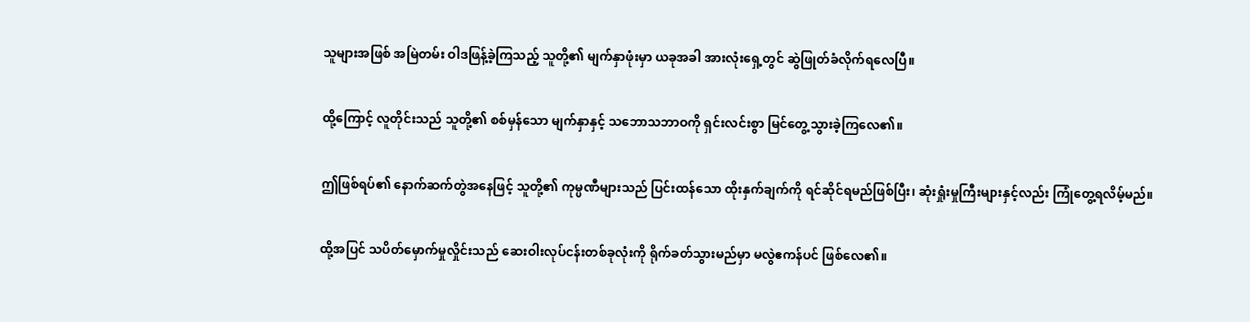သူများအဖြစ် အမြဲတမ်း ဝါဒဖြန့်ခဲ့ကြသည့် သူတို့၏ မျက်နှာဖုံးမှာ ယခုအခါ အားလုံးရှေ့တွင် ဆွဲဖြုတ်ခံလိုက်ရလေပြီ။

ထို့ကြောင့် လူတိုင်းသည် သူတို့၏ စစ်မှန်သော မျက်နှာနှင့် သဘောသဘာဝကို ရှင်းလင်းစွာ မြင်တွေ့သွားခဲ့ကြလေ၏။

ဤဖြစ်ရပ်၏ နောက်ဆက်တွဲအနေဖြင့် သူတို့၏ ကုမ္ပဏီများသည် ပြင်းထန်သော ထိုးနှက်ချက်ကို ရင်ဆိုင်ရမည်ဖြစ်ပြီး၊ ဆုံးရှုံးမှုကြီးများနှင့်လည်း ကြုံတွေ့ရလိမ့်မည်။

ထို့အပြင် သပိတ်မှောက်မှုလှိုင်းသည် ဆေးဝါးလုပ်ငန်းတစ်ခုလုံးကို ရိုက်ခတ်သွားမည်မှာ မလွဲဧကန်ပင် ဖြစ်လေ၏။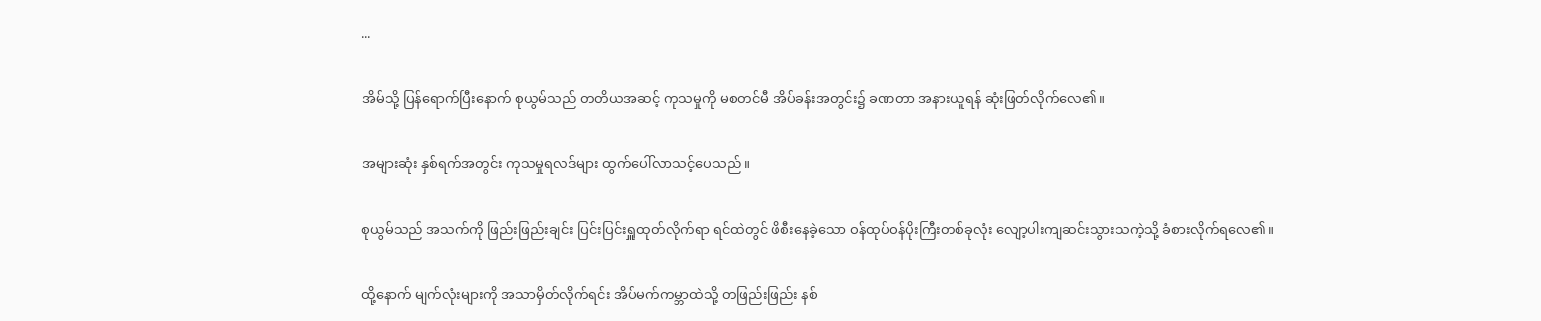...

အိမ်သို့ ပြန်ရောက်ပြီးနောက် စုယွမ်သည် တတိယအဆင့် ကုသမှုကို မစတင်မီ အိပ်ခန်းအတွင်း၌ ခဏတာ အနားယူရန် ဆုံးဖြတ်လိုက်လေ၏။

အများဆုံး နှစ်ရက်အတွင်း ကုသမှုရလဒ်များ ထွက်ပေါ်လာသင့်ပေသည်။

စုယွမ်သည် အသက်ကို ဖြည်းဖြည်းချင်း ပြင်းပြင်းရှူထုတ်လိုက်ရာ ရင်ထဲတွင် ဖိစီးနေခဲ့သော ဝန်ထုပ်ဝန်ပိုးကြီးတစ်ခုလုံး လျော့ပါးကျဆင်းသွားသကဲ့သို့ ခံစားလိုက်ရလေ၏။

ထို့နောက် မျက်လုံးများကို အသာမှိတ်လိုက်ရင်း အိပ်မက်ကမ္ဘာထဲသို့ တဖြည်းဖြည်း နစ်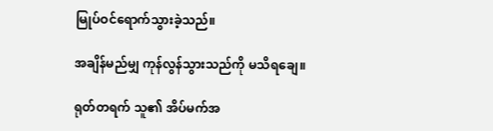မြုပ်ဝင်ရောက်သွားခဲ့သည်။

အချိန်မည်မျှ ကုန်လွန်သွားသည်ကို မသိရချေ။

ရုတ်တရက် သူ၏ အိပ်မက်အ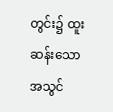တွင်း၌ ထူးဆန်းသော အသွင်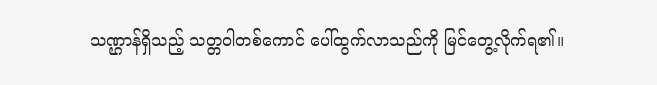သဏ္ဌာန်ရှိသည့် သတ္တဝါတစ်ကောင် ပေါ်ထွက်လာသည်ကို မြင်တွေ့လိုက်ရ၏။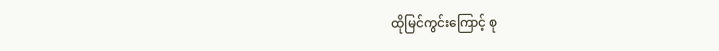ထိုမြင်ကွင်းကြောင့် စု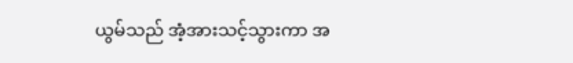ယွမ်သည် အံ့အားသင့်သွားကာ အ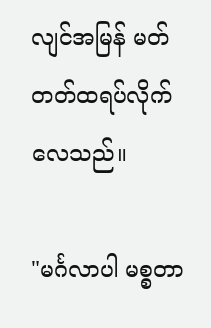လျင်အမြန် မတ်တတ်ထရပ်လိုက်လေသည်။

"မင်္ဂလာပါ မစ္စတာ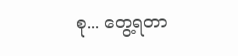စု... တွေ့ရတာ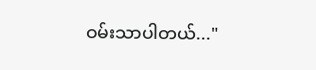ဝမ်းသာပါတယ်..."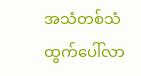အသံတစ်သံ ထွက်ပေါ်လာ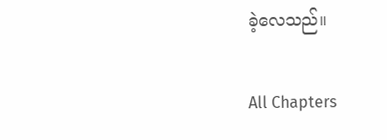ခဲ့လေသည်။

All Chapters